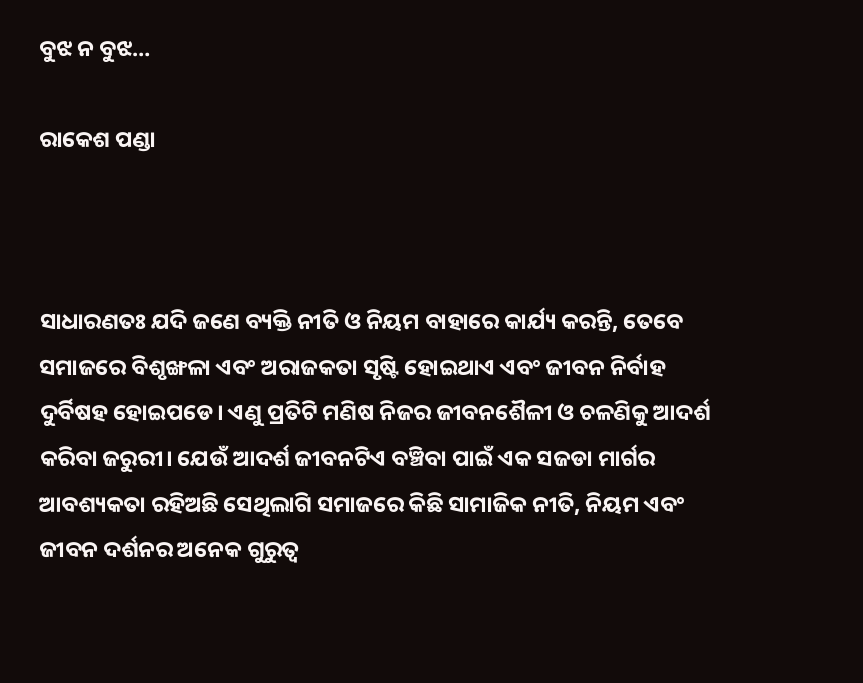ବୁଝ ନ ବୁଝ…

ରାକେଶ ପଣ୍ଡା



ସାଧାରଣତଃ ଯଦି ଜଣେ ବ୍ୟକ୍ତି ନୀତି ଓ ନିୟମ ବାହାରେ କାର୍ଯ୍ୟ କରନ୍ତି, ତେବେ ସମାଜରେ ବିଶୃଙ୍ଖଳା ଏବଂ ଅରାଜକତା ସୃଷ୍ଟି ହୋଇଥାଏ ଏବଂ ଜୀବନ ନିର୍ବାହ ଦୁର୍ବିଷହ ହୋଇପଡେ। ଏଣୁ ପ୍ରତିଟି ମଣିଷ ନିଜର ଜୀବନଶୈଳୀ ଓ ଚଳଣିକୁ ଆଦର୍ଶ କରିବା ଜରୁରୀ। ଯେଉଁ ଆଦର୍ଶ ଜୀବନଟିଏ ବଞ୍ଚିବା ପାଇଁ ଏକ ସଜଡା ମାର୍ଗର ଆବଶ୍ୟକତା ରହିଅଛି ସେଥିଲାଗି ସମାଜରେ କିଛି ସାମାଜିକ ନୀତି, ନିୟମ ଏବଂ ଜୀବନ ଦର୍ଶନର ଅନେକ ଗୁରୁତ୍ୱ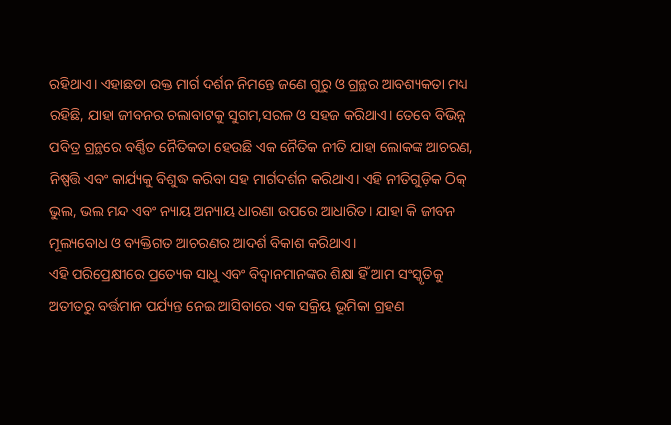ରହିଥାଏ। ଏହାଛଡା ଉକ୍ତ ମାର୍ଗ ଦର୍ଶନ ନିମନ୍ତେ ଜଣେ ଗୁରୁ ଓ ଗ୍ରନ୍ଥର ଆବଶ୍ୟକତା ମଧ୍ୟ ରହିଛି, ଯାହା ଜୀବନର ଚଲାବାଟକୁ ସୁଗମ,ସରଳ ଓ ସହଜ କରିଥାଏ। ତେବେ ବିଭିନ୍ନ ପବିତ୍ର ଗ୍ରନ୍ଥରେ ବର୍ଣ୍ଣିତ ନୈତିକତା ହେଉଛି ଏକ ନୈତିକ ନୀତି ଯାହା ଲୋକଙ୍କ ଆଚରଣ, ନିଷ୍ପତ୍ତି ଏବଂ କାର୍ଯ୍ୟକୁ ବିଶୁଦ୍ଧ କରିବା ସହ ମାର୍ଗଦର୍ଶନ କରିଥାଏ। ଏହି ନୀତିଗୁଡ଼ିକ ଠିକ୍‌ ଭୁଲ, ଭଲ ମନ୍ଦ ଏବଂ ନ୍ୟାୟ ଅନ୍ୟାୟ ଧାରଣା ଉପରେ ଆଧାରିତ। ଯାହା କି ଜୀବନ ମୂଲ୍ୟବୋଧ ଓ ବ୍ୟକ୍ତିଗତ ଆଚରଣର ଆଦର୍ଶ ବିକାଶ କରିଥାଏ।
ଏହି ପରିପ୍ରେକ୍ଷୀରେ ପ୍ରତ୍ୟେକ ସାଧୁ ଏବଂ ବିଦ୍ୱାନମାନଙ୍କର ଶିକ୍ଷା ହିଁ ଆମ ସଂସ୍କୃତିକୁ ଅତୀତରୁ ବର୍ତ୍ତମାନ ପର୍ଯ୍ୟନ୍ତ ନେଇ ଆସିବାରେ ଏକ ସକ୍ରିୟ ଭୂମିକା ଗ୍ରହଣ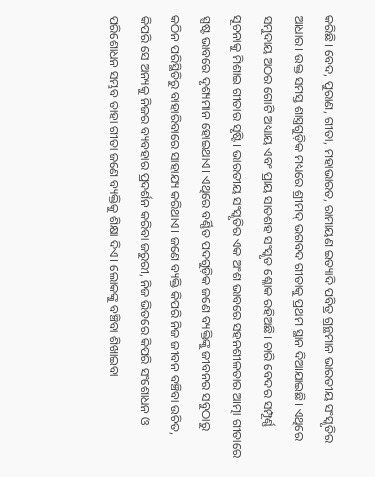କରିଛି। ବେଦ, ପୁରାଣ, ଗୀତା, ମହାଭାରତ, ରାମାୟଣ ଇତ୍ୟାଦି ପବିତ୍ର ଗ୍ରନ୍ଥମାନ ଭାରତୀୟ ସଂସ୍କୃତିର ଆଧାର। ଉକ୍ତ ସମସ୍ତ ଶାସ୍ତ୍ରଗୁଡ଼ିକ ମଧ୍ୟରେ ଶ୍ରୀମଦ୍‌ ଭଗବଦ ଗୀତାକୁ ପ୍ରଥମ ସ୍ଥାନ ଦିଆଯାଇଛି। ଏଥିରେ ସମୁଦାୟ ଅଠର ଗୋଟି ଅଧ୍ୟାୟ ଏବଂ ପ୍ରାୟ ସାତଶହ ସଂସ୍କୃତ ଶ୍ଳୋକ ରହିଅଛି। ଚାରି ବେଦର ସମ୍ପୂର୍ଣ୍ଣ ସୂଚନାକୁ ମିଶାଇ ଗୀତାର ସୃଷ୍ଟି। ଭାରତୀୟ ସଂସ୍କୃତିର ଏକ ଅଂଶ ଭାବରେ ସହନଶୀଳତାର ଆତ୍ମା ଗୀତାରେ ସ୍ପଷ୍ଟ ଭାବରେ ଦୃଶ୍ୟମାନ ହୋଇଥାଏ। ଏଥିରେ ବର୍ଣ୍ଣିତ ପଦଗୁଡ଼ିକ ଜଣେ ବ୍ୟକ୍ତିଙ୍କୁ ଜୀବନର ସବୁଠାରୁ କଠିନ ପରିସ୍ଥିତିରୁ ବାହାରିବାରେ ସାହାଯ୍ୟ କରିଥାଏ। ଜଣେ ବ୍ୟକ୍ତି କିପରି ନିଜ ଜୀବନ ବଞ୍ଚିବା ଉଚିତ, କିପରି ସେ ଅନ୍ୟକୁ ନିଜର ବ୍ୟବହାର ପ୍ରଦର୍ଶନ କରିବା ଜରୁରୀ, ନିଜ ଭିତରେ କିପରି ସଂଶୋଧନ ଓ ପରିଶୋଧନ ସମ୍ଭବ ତାହା ଗୀତା ଜଣେ ବ୍ୟକ୍ତିକୁ ଶିକ୍ଷା ଦିଏ। ଲୋକଙ୍କୁ ବଞ୍ଚିବା ଶିଖାଇବା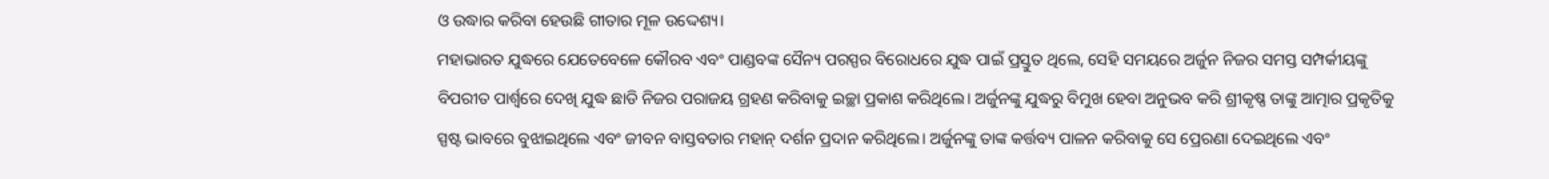ଓ ଉଦ୍ଧାର କରିବା ହେଉଛି ଗୀତାର ମୂଳ ଉଦ୍ଦେଶ୍ୟ।
ମହାଭାରତ ଯୁଦ୍ଧରେ ଯେତେବେଳେ କୌରବ ଏବଂ ପାଣ୍ଡବଙ୍କ ସୈନ୍ୟ ପରସ୍ପର ବିରୋଧରେ ଯୁଦ୍ଧ ପାଇଁ ପ୍ରସ୍ତୁତ ଥିଲେ, ସେହି ସମୟରେ ଅର୍ଜୁନ ନିଜର ସମସ୍ତ ସମ୍ପର୍କୀୟଙ୍କୁ ବିପରୀତ ପାର୍ଶ୍ୱରେ ଦେଖି ଯୁଦ୍ଧ ଛାଡି ନିଜର ପରାଜୟ ଗ୍ରହଣ କରିବାକୁ ଇଚ୍ଛା ପ୍ରକାଶ କରିଥିଲେ। ଅର୍ଜୁନଙ୍କୁ ଯୁଦ୍ଧରୁ ବିମୁଖ ହେବା ଅନୁଭବ କରି ଶ୍ରୀକୃଷ୍ଣ ତାଙ୍କୁ ଆତ୍ମାର ପ୍ରକୃତିକୁ ସ୍ପଷ୍ଟ ଭାବରେ ବୁଝାଇଥିଲେ ଏବଂ ଜୀବନ ବାସ୍ତବତାର ମହାନ୍‌ ଦର୍ଶନ ପ୍ରଦାନ କରିଥିଲେ। ଅର୍ଜୁନଙ୍କୁ ତାଙ୍କ କର୍ତ୍ତବ୍ୟ ପାଳନ କରିବାକୁ ସେ ପ୍ରେରଣା ଦେଇଥିଲେ ଏବଂ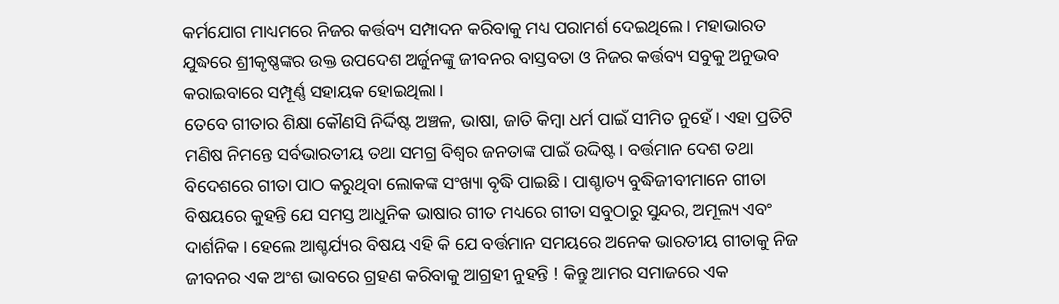କର୍ମଯୋଗ ମାଧ୍ୟମରେ ନିଜର କର୍ତ୍ତବ୍ୟ ସମ୍ପାଦନ କରିବାକୁ ମଧ୍ୟ ପରାମର୍ଶ ଦେଇଥିଲେ। ମହାଭାରତ ଯୁଦ୍ଧରେ ଶ୍ରୀକୃଷ୍ଣଙ୍କର ଉକ୍ତ ଉପଦେଶ ଅର୍ଜୁନଙ୍କୁ ଜୀବନର ବାସ୍ତବତା ଓ ନିଜର କର୍ତ୍ତବ୍ୟ ସବୁକୁ ଅନୁଭବ କରାଇବାରେ ସମ୍ପୂର୍ଣ୍ଣ ସହାୟକ ହୋଇଥିଲା।
ତେବେ ଗୀତାର ଶିକ୍ଷା କୌଣସି ନିର୍ଦ୍ଦିଷ୍ଟ ଅଞ୍ଚଳ, ଭାଷା, ଜାତି କିମ୍ବା ଧର୍ମ ପାଇଁ ସୀମିତ ନୁହେଁ। ଏହା ପ୍ରତିଟି ମଣିଷ ନିମନ୍ତେ ସର୍ବଭାରତୀୟ ତଥା ସମଗ୍ର ବିଶ୍ୱର ଜନତାଙ୍କ ପାଇଁ ଉଦ୍ଦିଷ୍ଟ। ବର୍ତ୍ତମାନ ଦେଶ ତଥା ବିଦେଶରେ ଗୀତା ପାଠ କରୁଥିବା ଲୋକଙ୍କ ସଂଖ୍ୟା ବୃଦ୍ଧି ପାଇଛି। ପାଶ୍ଚାତ୍ୟ ବୁଦ୍ଧିଜୀବୀମାନେ ଗୀତା ବିଷୟରେ କୁହନ୍ତି ଯେ ସମସ୍ତ ଆଧୁନିକ ଭାଷାର ଗୀତ ମଧ୍ୟରେ ଗୀତା ସବୁଠାରୁ ସୁନ୍ଦର, ଅମୂଲ୍ୟ ଏବଂ ଦାର୍ଶନିକ। ହେଲେ ଆଶ୍ଚର୍ଯ୍ୟର ବିଷୟ ଏହି କି ଯେ ବର୍ତ୍ତମାନ ସମୟରେ ଅନେକ ଭାରତୀୟ ଗୀତାକୁ ନିଜ ଜୀବନର ଏକ ଅଂଶ ଭାବରେ ଗ୍ରହଣ କରିବାକୁ ଆଗ୍ରହୀ ନୁହନ୍ତି ! କିନ୍ତୁ ଆମର ସମାଜରେ ଏକ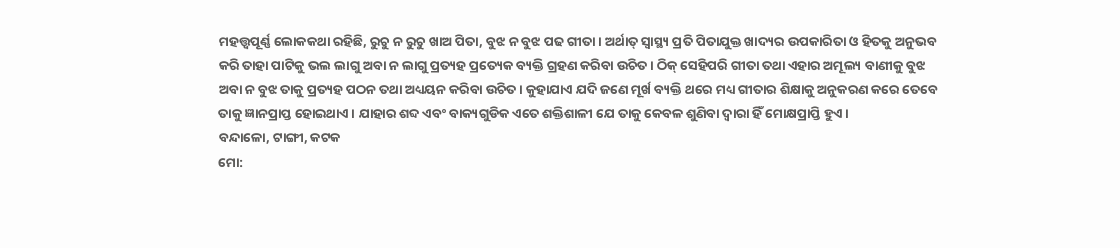ମହତ୍ତ୍ୱପୂର୍ଣ୍ଣ ଲୋକକଥା ରହିଛି, ରୁଚୁ ନ ରୁଚୁ ଖାଅ ପିତା, ବୁଝ ନ ବୁଝ ପଢ ଗୀତା। ଅର୍ଥାତ୍‌ ସ୍ବାସ୍ଥ୍ୟ ପ୍ରତି ପିତାଯୁକ୍ତ ଖାଦ୍ୟର ଉପକାରିତା ଓ ହିତକୁ ଅନୁଭବ କରି ତାହା ପାଟିକୁ ଭଲ ଲାଗୁ ଅବା ନ ଲାଗୁ ପ୍ରତ୍ୟହ ପ୍ରତ୍ୟେକ ବ୍ୟକ୍ତି ଗ୍ରହଣ କରିବା ଉଚିତ। ଠିକ୍‌ ସେହିପରି ଗୀତା ତଥା ଏହାର ଅମୂଲ୍ୟ ବାଣୀକୁ ବୁଝ ଅବା ନ ବୁଝ ତାକୁ ପ୍ରତ୍ୟହ ପଠନ ତଥା ଅଧ୍ୟୟନ କରିବା ଉଚିତ। କୁହାଯାଏ ଯଦି ଜଣେ ମୂର୍ଖ ବ୍ୟକ୍ତି ଥରେ ମଧ୍ୟ ଗୀତାର ଶିକ୍ଷାକୁ ଅନୁକରଣ କରେ ତେବେ ତାକୁ ଜ୍ଞାନପ୍ରାପ୍ତ ହୋଇଥାଏ। ଯାହାର ଶବ୍ଦ ଏବଂ ବାକ୍ୟଗୁଡିକ ଏତେ ଶକ୍ତିଶାଳୀ ଯେ ତାକୁ କେବଳ ଶୁଣିବା ଦ୍ୱାରା ହିଁ ମୋକ୍ଷପ୍ରାପ୍ତି ହୁଏ।
ବନ୍ଦାଳୋ, ଟାଙ୍ଗୀ, କଟକ
ମୋ: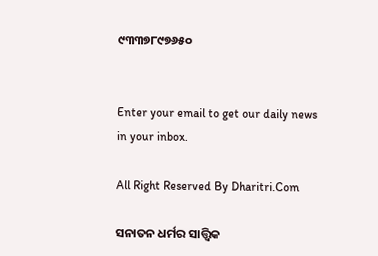୯୩୩୭୮୯୭୬୫୦


Enter your email to get our daily news in your inbox.

All Right Reserved By Dharitri.Com

ସନାତନ ଧର୍ମର ସାତ୍ତ୍ୱିକ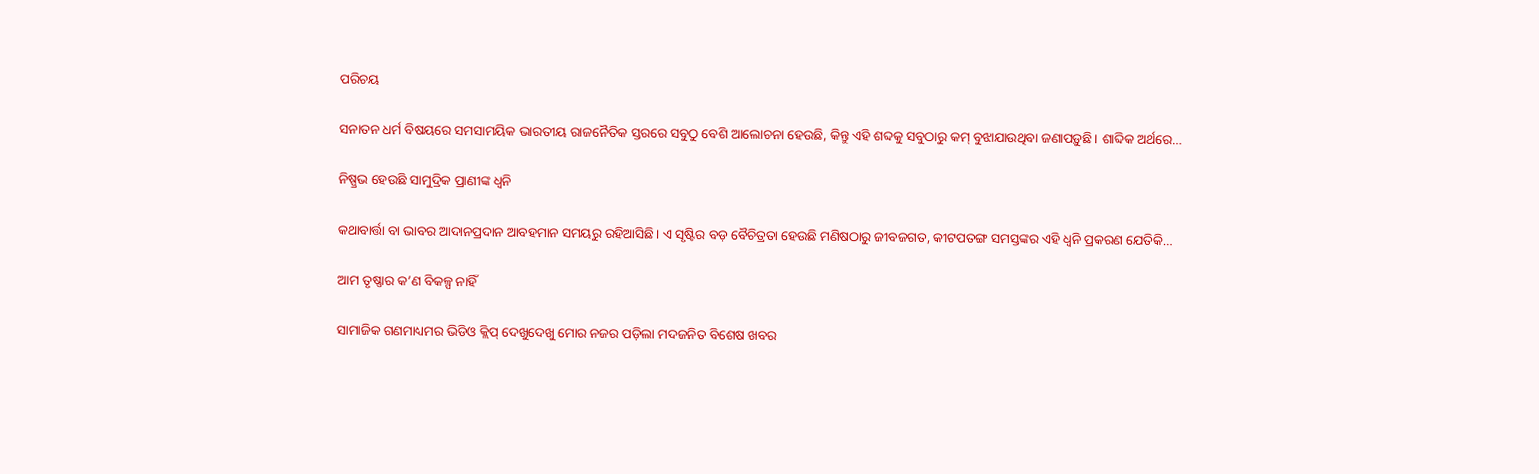ପରିଚୟ

ସନାତନ ଧର୍ମ ବିଷୟରେ ସମସାମୟିକ ଭାରତୀୟ ରାଜନୈତିକ ସ୍ତରରେ ସବୁଠୁ ବେଶି ଆଲୋଚନା ହେଉଛି, କିନ୍ତୁ ଏହି ଶବ୍ଦକୁ ସବୁଠାରୁ କମ୍‌ ବୁଝାଯାଉଥିବା ଜଣାପଡ଼ୁଛି। ଶାବ୍ଦିକ ଅର୍ଥରେ…

ନିଷ୍ପ୍ରଭ ହେଉଛି ସାମୁଦ୍ରିକ ପ୍ରାଣୀଙ୍କ ଧ୍ୱନି

କଥାବାର୍ତ୍ତା ବା ଭାବର ଆଦାନପ୍ରଦାନ ଆବହମାନ ସମୟରୁ ରହିଆସିଛି। ଏ ସୃଷ୍ଟିର ବଡ଼ ବୈଚିତ୍ରତା ହେଉଛି ମଣିଷଠାରୁ ଜୀବଜଗତ, କୀଟପତଙ୍ଗ ସମସ୍ତଙ୍କର ଏହି ଧ୍ୱନି ପ୍ରକରଣ ଯେତିକି…

ଆମ ତୃଷ୍ଣାର କ’ଣ ବିକଳ୍ପ ନାହିଁ

ସାମାଜିକ ଗଣମାଧ୍ୟମର ଭିଡିଓ କ୍ଲିପ୍‌ ଦେଖୁଦେଖୁ ମୋର ନଜର ପଡ଼ିଲା ମଦଜନିତ ବିଶେଷ ଖବର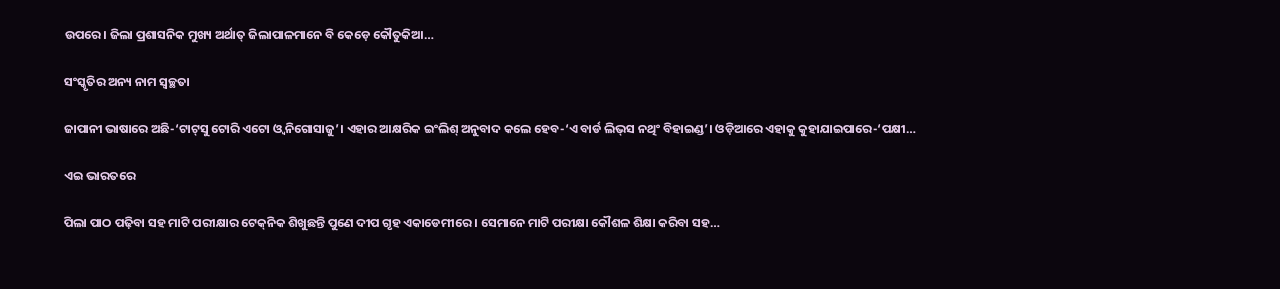ଉପରେ। ଜିଲା ପ୍ରଶାସନିକ ମୁଖ୍ୟ ଅର୍ଥାତ୍‌ ଜିଲାପାଳମାନେ ବି କେଡ଼େ କୌତୁକିଆ…

ସଂସ୍କୃତିର ଅନ୍ୟ ନାମ ସ୍ବଚ୍ଛତା

ଜାପାନୀ ଭାଷାରେ ଅଛି-‘ଟାଟ୍‌ସୁ ଟୋରି ଏଟୋ ଓ୍ବ ନିଗୋସାଜୁ’। ଏହାର ଆକ୍ଷରିକ ଇଂଲିଶ୍‌ ଅନୁବାଦ କଲେ ହେବ-‘ଏ ବାର୍ଡ ଲିଭ୍‌ସ ନଥିଂ ବିହାଇଣ୍ଡ’। ଓଡ଼ିଆରେ ଏହାକୁ କୁହାଯାଇପାରେ-‘ପକ୍ଷୀ…

ଏଇ ଭାରତରେ

ପିଲା ପାଠ ପଢ଼ିବା ସହ ମାଟି ପରୀକ୍ଷାର ଟେକ୍‌ନିକ ଶିଖୁଛନ୍ତି ପୁଣେ ଦୀପ ଗୃହ ଏକାଡେମୀରେ । ସେମାନେ ମାଟି ପରୀକ୍ଷା କୌଶଳ ଶିକ୍ଷା କରିବା ସହ…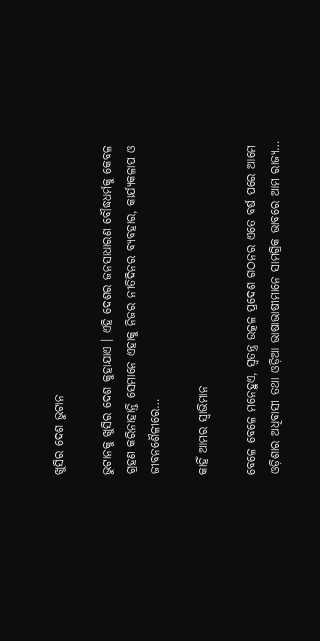ଖୁସିର ଦେଶ ଭୁଟାନ

ଭୁଟାନକୁ ଖୁସିର ଦେଶ କୁହାଯାଏ । ଏହି ଦେଶର ଜନସାଧାରଣ ବୌଦ୍ଧଧର୍ମକୁ କେବଳ ଗ୍ରହଣ କରିନାହାନ୍ତି ସେମାନେ ଏହାକୁ ନିଜର ନୀତିଦିନର ବ୍ୟବହାର, କାର୍ଯ୍ୟକଳାପ ଓ ଜୀବନଶୈଳୀରେ…

କାହିଁ ଆମର ସ୍ବାଭିମାନ

ବେଳେ ବେଳେ ମନେହୁଏ, ସ୍ବତନ୍ତ୍ର ଉତ୍କଳ ପ୍ରଦେଶ ଗଠନର ଏତେ ବର୍ଷ ପରେ ଆମେ ଓଡ଼ିଶାର ଅଧିବାସୀ ତଥା ଓଡ଼ିଆ ଭାଷାଭାଷୀମାନେ ସାମଗ୍ରିକ ଭାବରେ ଆମ ରାଜ୍ୟ…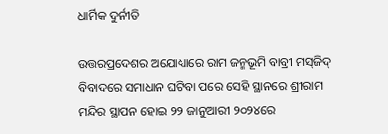ଧାର୍ମିକ ଦୁର୍ନୀତି

ଉତ୍ତରପ୍ରଦେଶର ଅଯୋଧ୍ୟାରେ ରାମ ଜନ୍ମଭୂମି ବାବ୍ରୀ ମସ୍‌ଜିଦ୍‌ ବିବାଦରେ ସମାଧାନ ଘଟିବା ପରେ ସେହି ସ୍ଥାନରେ ଶ୍ରୀରାମ ମନ୍ଦିର ସ୍ଥାପନ ହୋଇ ୨୨ ଜାନୁଆରୀ ୨୦୨୪ରେ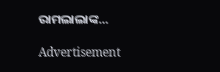ରାମଲାଲାଙ୍କ…

Advertisement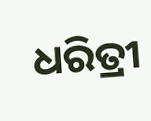ଧରିତ୍ରୀ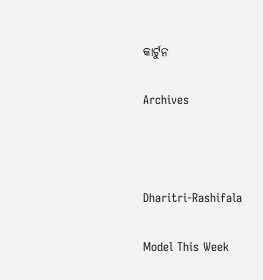କାର୍ଟୁନ

Archives



Dharitri-Rashifala

Model This Week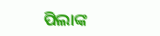ପିଲାଙ୍କ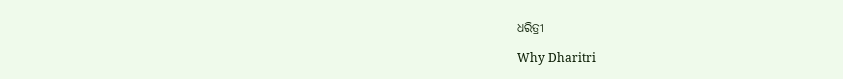ଧରିତ୍ରୀ

Why Dharitri